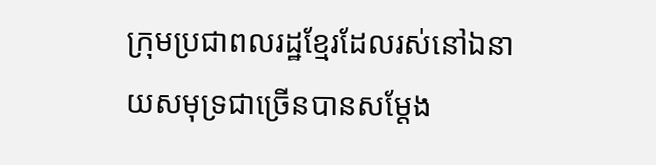ក្រុមប្រជាពលរដ្ឋខ្មែរដែលរស់នៅឯនាយសមុទ្រជាច្រើនបានសម្តែង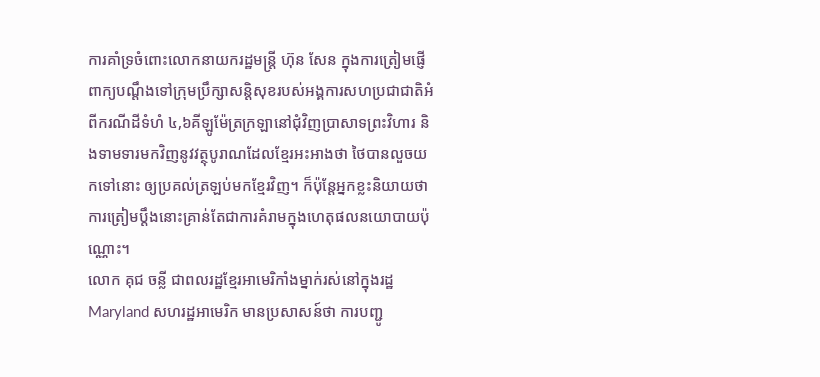ការគាំទ្រចំពោះលោកនាយករដ្ឋមន្រ្តី ហ៊ុន សែន ក្នុងការត្រៀមផ្ញើពាក្យបណ្តឹងទៅក្រុមប្រឹក្សាសន្តិសុខរបស់អង្គការសហប្រជាជាតិអំពីករណីដីទំហំ ៤,៦គីឡូម៉ែត្រក្រឡានៅជុំវិញប្រាសាទព្រះវិហារ និងទាមទារមកវិញនូវវត្ថុបូរាណដែលខ្មែរអះអាងថា ថៃបានលួចយកទៅនោះ ឲ្យប្រគល់ត្រឡប់មកខ្មែរវិញ។ ក៏ប៉ុន្តែអ្នកខ្លះនិយាយថា ការត្រៀមប្តឹងនោះគ្រាន់តែជាការគំរាមក្នុងហេតុផលនយោបាយប៉ុណ្ណោះ។
លោក គុជ ចន្លី ជាពលរដ្ឋខ្មែរអាមេរិកាំងម្នាក់រស់នៅក្នុងរដ្ឋ Maryland សហរដ្ឋអាមេរិក មានប្រសាសន៍ថា ការបញ្ជូ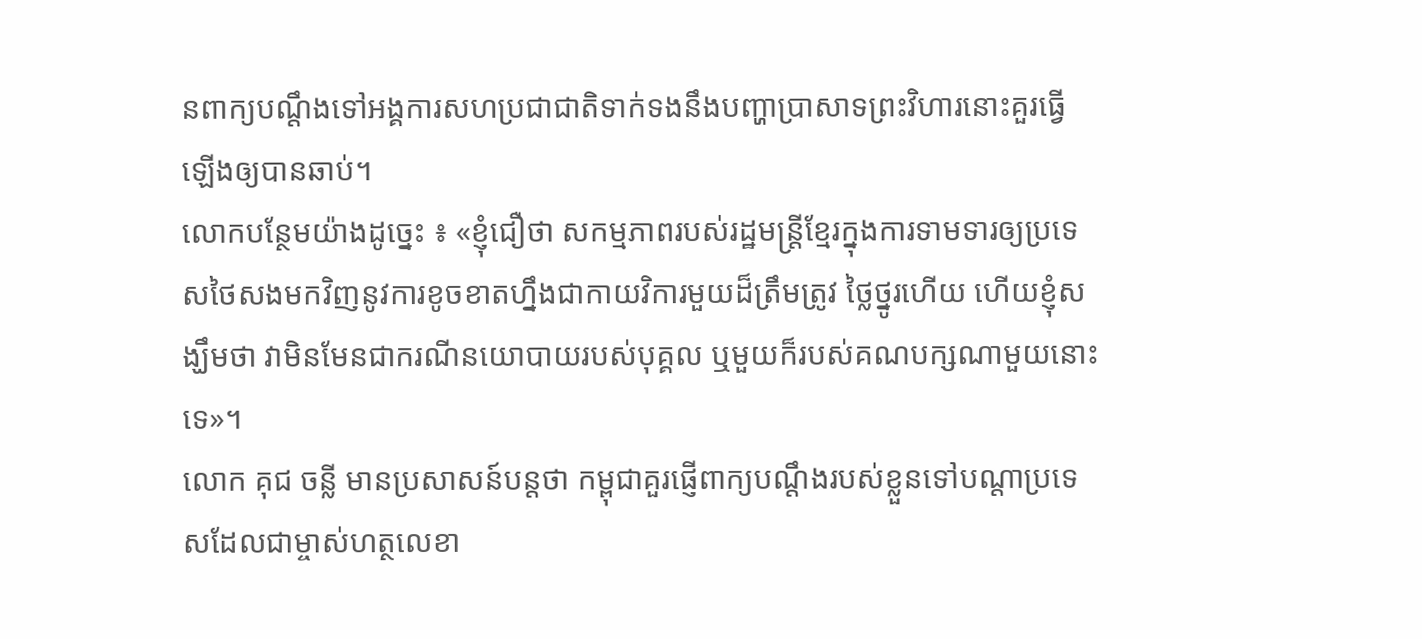នពាក្យបណ្តឹងទៅអង្គការសហប្រជាជាតិទាក់ទងនឹងបញ្ហាប្រាសាទព្រះវិហារនោះគួរធ្វើឡើងឲ្យបានឆាប់។
លោកបន្ថែមយ៉ាងដូច្នេះ ៖ «ខ្ញុំជឿថា សកម្មភាពរបស់រដ្ឋមន្រ្តីខ្មែរក្នុងការទាមទារឲ្យប្រទេសថៃសងមកវិញនូវការខូចខាតហ្នឹងជាកាយវិការមួយដ៏ត្រឹមត្រូវ ថ្លៃថ្នូរហើយ ហើយខ្ញុំសង្ឃឹមថា វាមិនមែនជាករណីនយោបាយរបស់បុគ្គល ឬមួយក៏របស់គណបក្សណាមួយនោះទេ»។
លោក គុជ ចន្លី មានប្រសាសន៍បន្តថា កម្ពុជាគួរផ្ញើពាក្យបណ្តឹងរបស់ខ្លួនទៅបណ្តាប្រទេសដែលជាម្ចាស់ហត្ថលេខា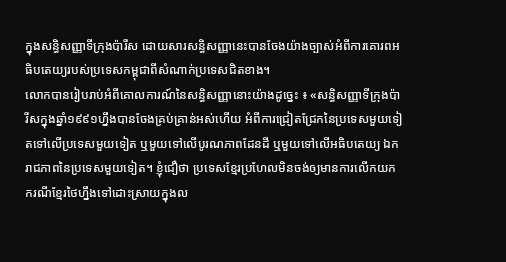ក្នុងសន្ធិសញ្ញាទីក្រុងប៉ារីស ដោយសារសន្ធិសញ្ញានេះបានចែងយ៉ាងច្បាស់អំពីការគោរពអធិបតេយ្យរបស់ប្រទេសកម្ពុជាពីសំណាក់ប្រទេសជិតខាង។
លោកបានរៀបរាប់អំពីគោលការណ៍នៃសន្ធិសញ្ញានោះយ៉ាងដូច្នេះ ៖ «សន្ធិសញ្ញាទីក្រុងប៉ារីសក្នុងឆ្នាំ១៩៩១ហ្នឹងបានចែងគ្រប់គ្រាន់អស់ហើយ អំពីការជ្រៀតជ្រែកនៃប្រទេសមួយទៀតទៅលើប្រទេសមួយទៀត ឬមួយទៅលើបូរណភាពដែនដី ឬមួយទៅលើអធិបតេយ្យ ឯករាជភាពនៃប្រទេសមួយទៀត។ ខ្ញុំជឿថា ប្រទេសខ្មែរប្រហែលមិនចង់ឲ្យមានការលើកយកករណីខ្មែរថៃហ្នឹងទៅដោះស្រាយក្នុងល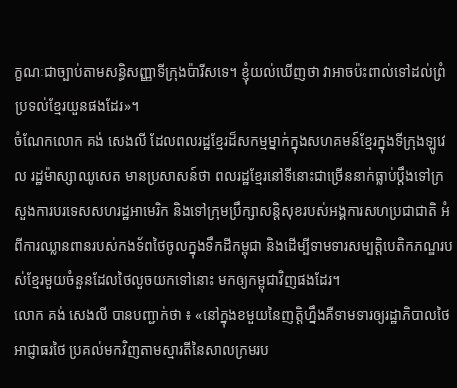ក្ខណៈជាច្បាប់តាមសន្ធិសញ្ញាទីក្រុងប៉ារីសទេ។ ខ្ញុំយល់ឃើញថា វាអាចប៉ះពាល់ទៅដល់ព្រំប្រទល់ខ្មែរយួនផងដែរ»។
ចំណែកលោក គង់ សេងលី ដែលពលរដ្ឋខ្មែរដ៏សកម្មម្នាក់ក្នុងសហគមន៍ខែ្មរក្នុងទីក្រុងឡូវេល រដ្ឋម៉ាស្សាឈូសេត មានប្រសាសន៍ថា ពលរដ្ឋខ្មែរនៅទីនោះជាច្រើននាក់ធ្លាប់ប្តឹងទៅក្រសួងការបរទេសសហរដ្ឋអាមេរិក និងទៅក្រុមប្រឹក្សាសន្តិសុខរបស់អង្គការសហប្រជាជាតិ អំពីការឈ្លានពានរបស់កងទ័ពថៃចូលក្នុងទឹកដីកម្ពុជា និងដើម្បីទាមទារសម្បត្តិបេតិកភណ្ឌរបស់ខ្មែរមួយចំនួនដែលថៃលួចយកទៅនោះ មកឲ្យកម្ពុជាវិញផងដែរ។
លោក គង់ សេងលី បានបញ្ជាក់ថា ៖ «នៅក្នុងខមួយនៃញត្តិហ្នឹងគឺទាមទារឲ្យរដ្ឋាភិបាលថៃ អាជ្ញាធរថៃ ប្រគល់មកវិញតាមស្មារតីនៃសាលក្រមរប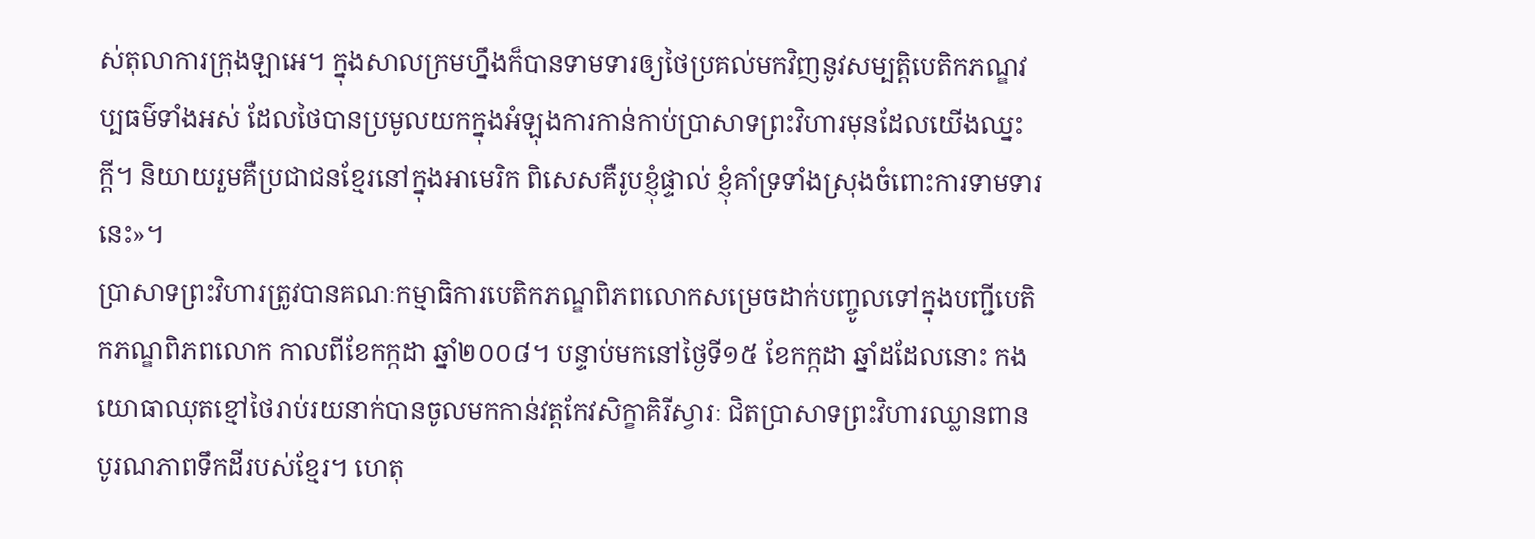ស់តុលាការក្រុងឡាអេ។ ក្នុងសាលក្រមហ្នឹងក៏បានទាមទារឲ្យថៃប្រគល់មកវិញនូវសម្បត្តិបេតិកភណ្ឌវប្បធម៌ទាំងអស់ ដែលថៃបានប្រមូលយកក្នុងអំឡុងការកាន់កាប់ប្រាសាទព្រះវិហារមុនដែលយើងឈ្នះក្តី។ និយាយរួមគឺប្រជាជនខ្មែរនៅក្នុងអាមេរិក ពិសេសគឺរូបខ្ញុំផ្ទាល់ ខ្ញុំគាំទ្រទាំងស្រុងចំពោះការទាមទារនេះ»។
ប្រាសាទព្រះវិហារត្រូវបានគណៈកម្មាធិការបេតិកភណ្ឌពិភពលោកសម្រេចដាក់បញ្ចូលទៅក្នុងបញ្ជីបេតិកភណ្ឌពិភពលោក កាលពីខែកក្កដា ឆ្នាំ២០០៨។ បន្ទាប់មកនៅថ្ងៃទី១៥ ខែកក្កដា ឆ្នាំដដែលនោះ កងយោធាឈុតខ្មៅថៃរាប់រយនាក់បានចូលមកកាន់វត្តកែវសិក្ខាគិរីស្វារៈ ជិតប្រាសាទព្រះវិហារឈ្លានពានបូរណភាពទឹកដីរបស់ខែ្មរ។ ហេតុ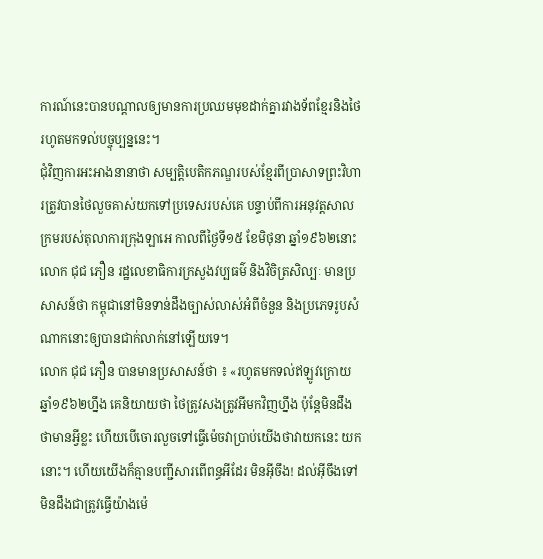ការណ៍នេះបានបណ្តាលឲ្យមានការប្រឈមមុខដាក់គ្នារវាងទ័ពខ្មែរនិងថៃរហូតមកទល់បច្ចុប្បន្ននេះ។
ជុំវិញការអះអាងនានាថា សម្បត្តិបេតិកភណ្ឌរបស់ខ្មែរពីប្រាសាទព្រះវិហារត្រូវបានថៃលួចគាស់យកទៅប្រទេសរបស់គេ បន្ទាប់ពីការអនុវត្តសាលក្រមរបស់តុលាការក្រុងឡាអេ កាលពីថៃ្ងទី១៥ ខែមិថុនា ឆ្នាំ១៩៦២នោះ លោក ជុជ ភឿន រដ្ឋលេខាធិការក្រសួងវប្បធម៌ និងវិចិត្រសិល្បៈ មានប្រសាសន៍ថា កម្ពុជានៅមិនទាន់ដឹងច្បាស់លាស់អំពីចំនួន និងប្រភេទរូបសំណាកនោះឲ្យបានជាក់លាក់នៅឡើយទេ។
លោក ជុជ ភឿន បានមានប្រសាសន៍ថា ៖ «រហូតមកទល់ឥឡូវក្រោយឆ្នាំ១៩៦២ហ្នឹង គេនិយាយថា ថៃត្រូវសងត្រូវអីមកវិញហ្នឹង ប៉ុន្តែមិនដឹងថាមានអ្វីខ្លះ ហើយបើចោរលួចទៅធ្វើម៉េចវាប្រាប់យើងថាវាយកនេះ យកនោះ។ ហើយយើងក៏គ្មានបញ្ជីសារពើពន្ធអីដែរ មិនអ៊ីចឹង! ដល់អ៊ីចឹងទៅមិនដឹងជាត្រូវធ្វើយ៉ាងម៉េ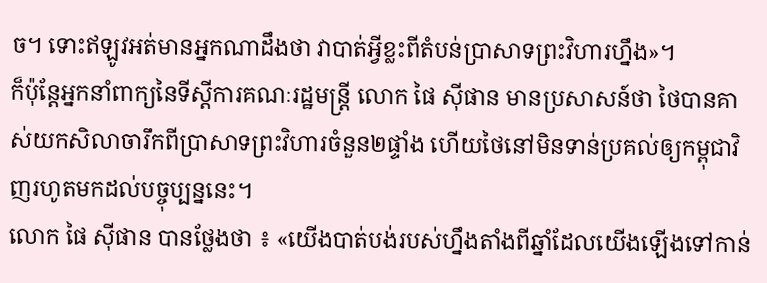ច។ ទោះឥឡូវអត់មានអ្នកណាដឹងថា វាបាត់អ្វីខ្លះពីតំបន់ប្រាសាទព្រះវិហារហ្នឹង»។
ក៏ប៉ុន្តែអ្នកនាំពាក្យនៃទីស្តីការគណៈរដ្ឋមន្រ្តី លោក ផៃ ស៊ីផាន មានប្រសាសន៍ថា ថៃបានគាស់យកសិលាចារឹកពីប្រាសាទព្រះវិហារចំនួន២ផ្ទាំង ហើយថៃនៅមិនទាន់ប្រគល់ឲ្យកម្ពុជាវិញរហូតមកដល់បច្ចុប្បន្ននេះ។
លោក ផៃ ស៊ីផាន បានថ្លែងថា ៖ «យើងបាត់បង់របស់ហ្នឹងតាំងពីឆ្នាំដែលយើងឡើងទៅកាន់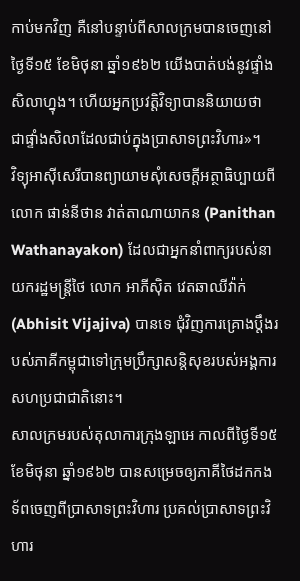កាប់មកវិញ គឺនៅបន្ទាប់ពីសាលក្រមបានចេញនៅថ្ងៃទី១៥ ខែមិថុនា ឆ្នាំ១៩៦២ យើងបាត់បង់នូវផ្ទាំងសិលាហ្នុង។ ហើយអ្នកប្រវត្តិវិទ្យាបាននិយាយថា ជាផ្ទាំងសិលាដែលជាប់ក្នុងប្រាសាទព្រះវិហារ»។
វិទ្យុអាស៊ីសេរីបានព្យាយាមសុំសេចក្តីអត្ថាធិប្បាយពីលោក ផាន់នីថាន វាត់តាណាយាកន (Panithan Wathanayakon) ដែលជាអ្នកនាំពាក្យរបស់នាយករដ្ឋមន្រ្តីថៃ លោក អាភីស៊ិត វេតឆាឈីវ៉ាក់ (Abhisit Vijajiva) បានទេ ជុំវិញការគ្រោងប្តឹងរបស់ភាគីកម្ពុជាទៅក្រុមប្រឹក្សាសន្តិសុខរបស់អង្គការសហប្រជាជាតិនោះ។
សាលក្រមរបស់តុលាការក្រុងឡាអេ កាលពីថ្ងៃទី១៥ ខែមិថុនា ឆ្នាំ១៩៦២ បានសម្រេចឲ្យភាគីថៃដកកងទ័ពចេញពីប្រាសាទព្រះវិហារ ប្រគល់ប្រាសាទព្រះវិហារ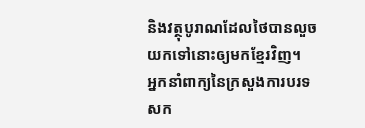និងវត្ថុបូរាណដែលថៃបានលួចយកទៅនោះឲ្យមកខ្មែរវិញ។
អ្នកនាំពាក្យនៃក្រសួងការបរទសក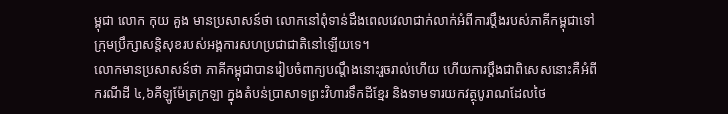ម្ពុជា លោក កុយ គួង មានប្រសាសន៍ថា លោកនៅពុំទាន់ដឹងពេលវេលាជាក់លាក់អំពីការប្តឹងរបស់ភាគីកម្ពុជាទៅក្រុមប្រឹក្សាសន្តិសុខរបស់អង្គការសហប្រជាជាតិនៅឡើយទេ។
លោកមានប្រសាសន៍ថា ភាគីកម្ពុជាបានរៀបចំពាក្យបណ្តឹងនោះរួចរាល់ហើយ ហើយការប្តឹងជាពិសេសនោះគឺអំពីករណីដី ៤,៦គីឡូម៉ែត្រក្រឡា ក្នុងតំបន់ប្រាសាទព្រះវិហារទឹកដីខ្មែរ និងទាមទារយកវត្ថុបូរាណដែលថៃ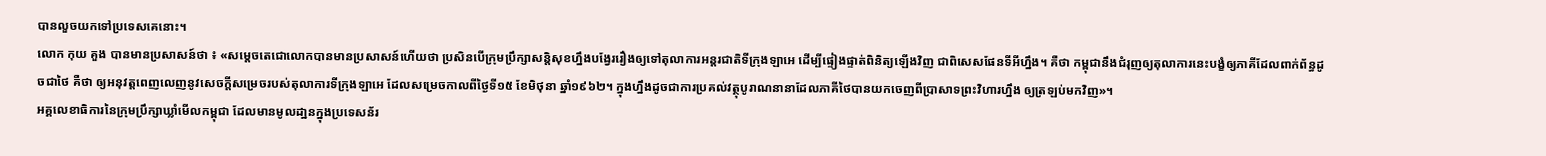បានលួចយកទៅប្រទេសគេនោះ។
លោក កុយ គួង បានមានប្រសាសន៍ថា ៖ «សម្តេចតេជោលោកបានមានប្រសាសន៍ហើយថា ប្រសិនបើក្រុមប្រឹក្សាសន្តិសុខហ្នឹងបង្វែររឿងឲ្យទៅតុលាការអន្តរជាតិទីក្រុងឡាអេ ដើម្បីផ្ទៀងផ្ទាត់ពិនិត្យឡើងវិញ ជាពិសេសផែនទីអីហ្នឹង។ គឺថា កម្ពុជានឹងជំរុញឲ្យតុលាការនេះបង្ខំឲ្យភាគីដែលពាក់ព័ន្ធដូចជាថៃ គឺថា ឲ្យអនុវត្តពេញលេញនូវសេចក្តីសម្រេចរបស់តុលាការទីក្រុងឡាអេ ដែលសម្រេចកាលពីថ្ងៃទី១៥ ខែមិថុនា ឆ្នាំ១៩៦២។ ក្នុងហ្នឹងដូចជាការប្រគល់វត្ថុបូរាណនានាដែលភាគីថៃបានយកចេញពីប្រាសាទព្រះវិហារហ្នឹង ឲ្យត្រឡប់មកវិញ»។
អគ្គលេខាធិការនៃក្រុមប្រឹក្សាឃ្លាំមើលកម្ពុជា ដែលមានមូលដា្ឋនក្នុងប្រទេសន័រ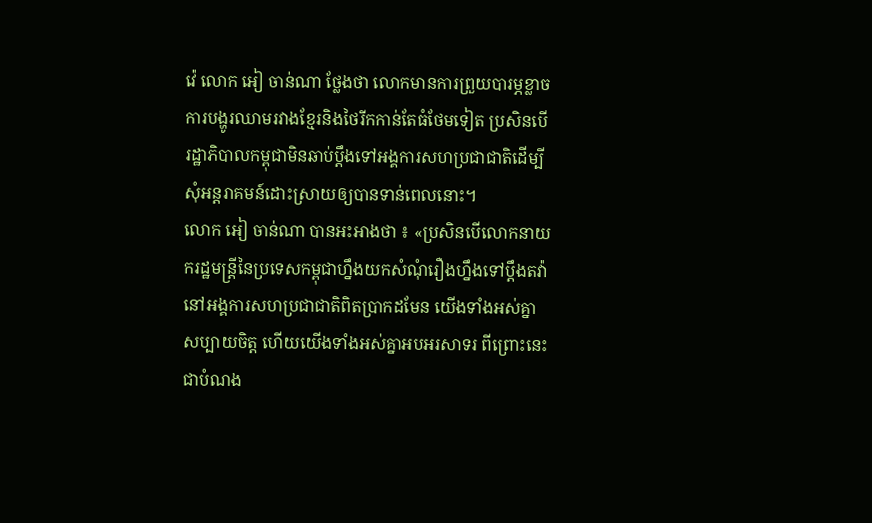វ៉េ លោក អៀ ចាន់ណា ថ្លែងថា លោកមានការព្រួយបារម្ភខ្លាចការបង្ហូរឈាមរវាងខ្មែរនិងថៃរីកកាន់តែធំថែមទៀត ប្រសិនបើរដ្ឋាភិបាលកម្ពុជាមិនឆាប់ប្តឹងទៅអង្គការសហប្រជាជាតិដើម្បីសុំអន្តរាគមន៍ដោះស្រាយឲ្យបានទាន់ពេលនោះ។
លោក អៀ ចាន់ណា បានអះអាងថា ៖ «ប្រសិនបើលោកនាយករដ្ឋមន្ត្រីនៃប្រទេសកម្ពុជាហ្នឹងយកសំណុំរឿងហ្នឹងទៅប្តឹងតវ៉ានៅអង្គការសហប្រជាជាតិពិតប្រាកដមែន យើងទាំងអស់គ្នាសប្បាយចិត្ត ហើយយើងទាំងអស់គ្នាអបអរសាទរ ពីព្រោះនេះជាបំណង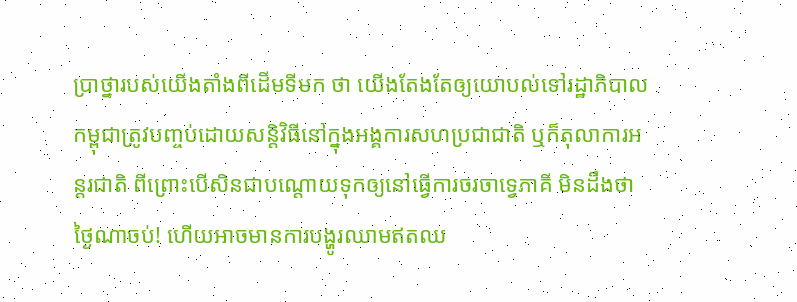ប្រាថ្នារបស់យើងតាំងពីដើមទីមក ថា យើងតែងតែឲ្យយោបល់ទៅរដ្ឋាភិបាលកម្ពុជាត្រូវបញ្ចប់ដោយសន្តិវិធីនៅក្នុងអង្គការសហប្រជាជាតិ ឬក៏តុលាការអន្តរជាតិ ពីព្រោះបើសិនជាបណ្តោយទុកឲ្យនៅធ្វើការចរចាទ្វេភាគី មិនដឹងថាថ្ងៃណាចប់! ហើយអាចមានការបង្ហូរឈាមឥតឈ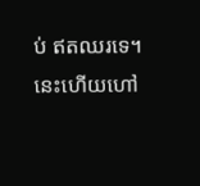ប់ ឥតឈរទេ។ នេះហើយហៅ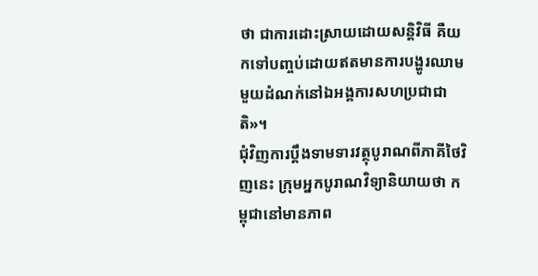ថា ជាការដោះស្រាយដោយសន្តិវិធី គឺយកទៅបញ្ចប់ដោយឥតមានការបង្ហូរឈាមមួយដំណក់នៅឯអង្គការសហប្រជាជាតិ»។
ជុំវិញការប្តឹងទាមទារវត្ថុបូរាណពីភាគីថៃវិញនេះ ក្រុមអ្នកបូរាណវិទ្យានិយាយថា កម្ពុជានៅមានភាព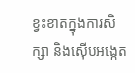ខ្វះខាតក្នុងការសិក្សា និងស៊ើបអង្កេត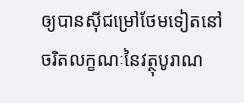ឲ្យបានស៊ីជម្រៅថែមទៀតនៅចរិតលក្ខណៈនៃវត្ថុបូរាណ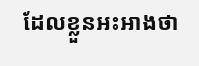ដែលខ្លួនអះអាងថា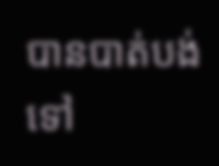បានបាត់បង់ទៅ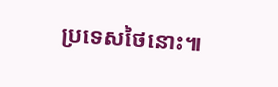ប្រទេសថៃនោះ៕